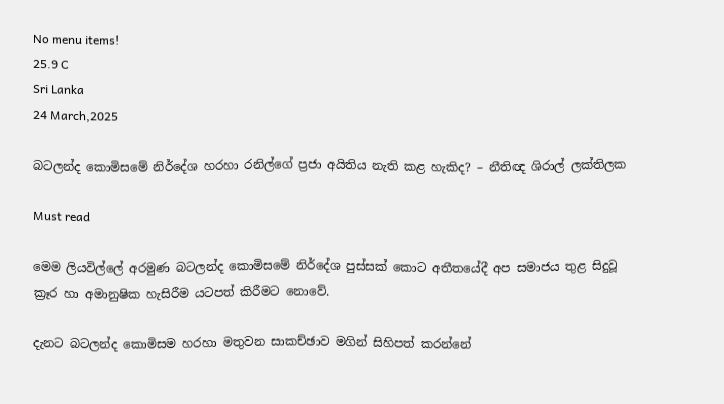No menu items!
25.9 C
Sri Lanka
24 March,2025

බටලන්ද කොමිසමේ නිර්දේශ හරහා රනිල්ගේ ප්‍රජා අයිතිය නැති කළ හැකිද? – නීතිඥ ශිරාල් ලක්තිලක

Must read

මෙම ලියවිල්ලේ අරමුණ බටලන්ද කොමිසමේ නිර්දේශ පුස්සක් කොට අතීතයේදී අප සමාජය තුළ සිදුවූ ක්‍රෑර හා අමානුෂික හැසිරීම යටපත් කිරීමට නොවේ.

දැනට බටලන්ද කොමිසම හරහා මතුවන සාකච්ඡාව මගින් සිහිපත් කරන්නේ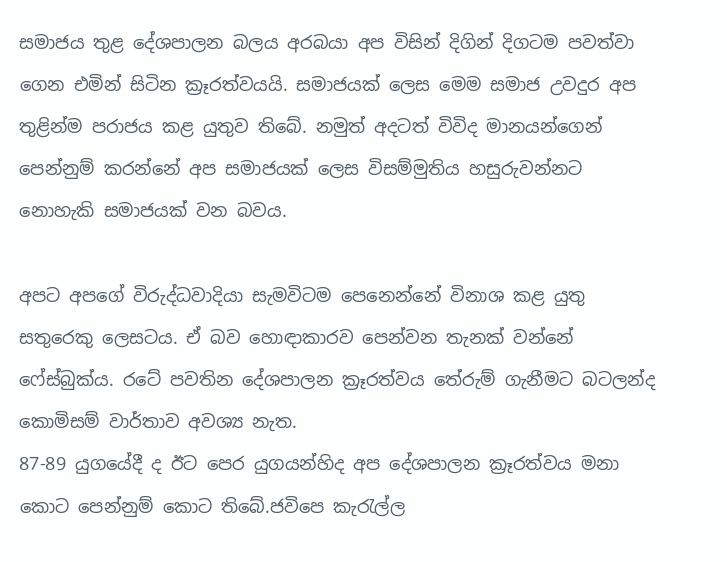සමාජය තුළ දේශපාලන බලය අරබයා අප විසින් දිගින් දිගටම පවත්වා ගෙන එමින් සිටින ක්‍රෑරත්වයයි. සමාජයක් ලෙස මෙම සමාජ උවදුර අප තුළින්ම පරාජය කළ යුතුව තිබේ. නමුත් අදටත් විවිද මානයන්ගෙන් පෙන්නුම් කරන්නේ අප සමාජයක් ලෙස විසම්මුතිය හසුරුවන්නට නොහැකි සමාජයක් වන බවය.

අපට අපගේ විරුද්ධවාදියා සැමවිටම පෙනෙන්නේ විනාශ කළ යුතු සතුරෙකු ලෙසටය. ඒ බව හොඳාකාරව පෙන්වන තැනක් වන්නේ ෆේස්බුක්ය. රටේ පවතින දේශපාලන ක්‍රෑරත්වය තේරුම් ගැනීමට බටලන්ද කොමිසම් වාර්තාව අවශ්‍ය නැත.
87-89 යුගයේදී ද ඊට පෙර යුගයන්හිද අප දේශපාලන ක්‍රෑරත්වය මනා කොට පෙන්නුම් කොට තිබේ.ජවිපෙ කැරැල්ල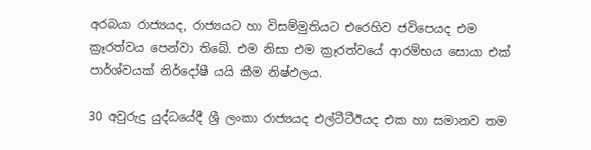අරබයා රාජ්‍යයද, රාජ්‍යයට හා විසම්මුතියට එරෙහිව ජවිපෙයද එම ක්‍රෑරත්වය පෙන්වා තිබේ. එම නිසා එම ක්‍රෑරත්වයේ ආරම්භය සොයා එක් පාර්ශ්වයක් නිර්දෝෂී යයි කීම නිෂ්ඵලය.

30 අවුරුදු යුද්ධයේදී ශ්‍රී ලංකා රාජ්‍යයද එල්ටීටීඊයද එක හා සමානව තම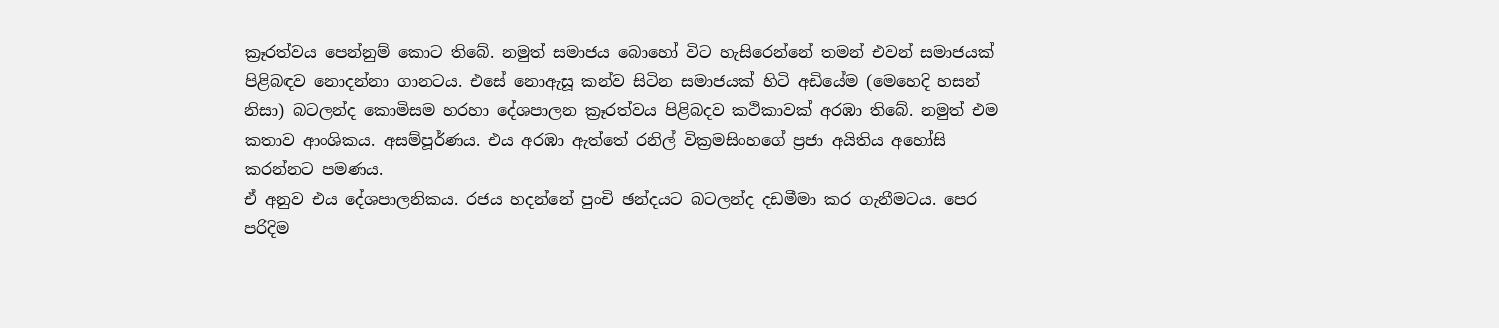ක්‍රෑරත්වය පෙන්නුම් කොට තිබේ. නමුත් සමාජය බොහෝ විට හැසිරෙන්නේ තමන් එවන් සමාජයක් පිළිබඳව නොදන්නා ගානටය. එසේ නොඇසූ කන්ව සිටින සමාජයක් හිටි අඩියේම (මෙහෙදි හසන් නිසා) බටලන්ද කොමිසම හරහා දේශපාලන ක්‍රෑරත්වය පිළිබදව කථිකාවක් අරඹා තිබේ. නමුත් එම කතාව ආංශිකය. අසම්පූර්ණය. එය අරඹා ඇත්තේ රනිල් වික්‍රමසිංහගේ ප්‍රජා අයිතිය අහෝසි කරන්නට පමණය.
ඒ අනුව එය දේශපාලනිකය. රජය හදන්නේ පුංචි ඡන්දයට බටලන්ද දඩමීමා කර ගැනීමටය. පෙර පරිදිම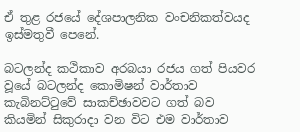ඒ තුළ රජයේ දේශපාලනික වංචනිකත්වයද ඉස්මතුවී පෙනේ.

බටලන්ද කථිකාව අරබයා රජය ගත් පියවර වූයේ බටලන්ද කොමිෂන් වාර්තාව කැබිනට්ටුවේ සාකච්ඡාවවට ගත් බව කියමින් සිකුරාදා වන විට එම වාර්තාව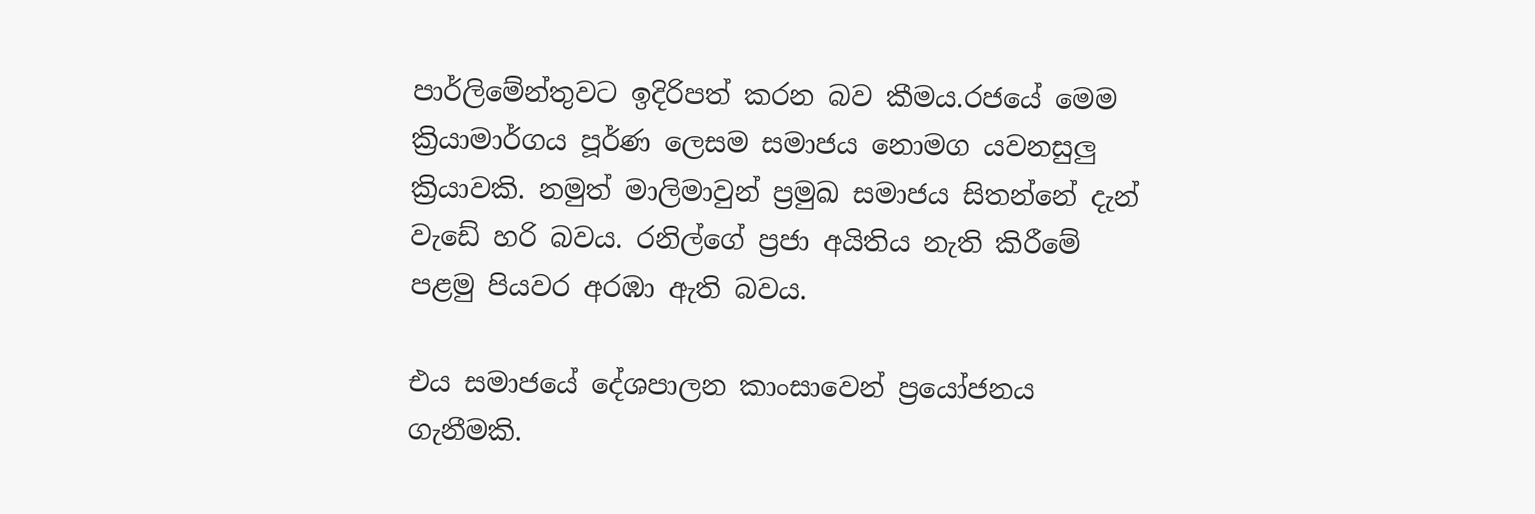පාර්ලිමේන්තුවට ඉදිරිපත් කරන බව කීමය.රජයේ මෙම ක්‍රියාමාර්ගය පූර්ණ ලෙසම සමාජය නොමග යවනසුලු ක්‍රියාවකි. නමුත් මාලිමාවුන් ප්‍රමුඛ සමාජය සිතන්නේ දැන් වැඩේ හරි බවය. රනිල්ගේ ප්‍රජා අයිතිය නැති කිරීමේ පළමු පියවර අරඹා ඇති බවය.

එය සමාජයේ දේශපාලන කාංසාවෙන් ප්‍රයෝජනය ගැනීමකි.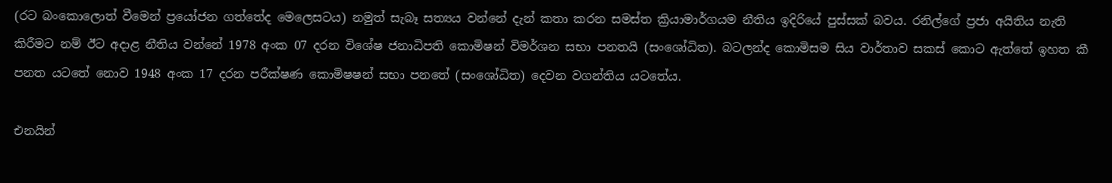(රට බංකොලොත් වීමෙන් ප්‍රයෝජන ගත්තේද මෙලෙසටය) නමුත් සැබෑ සත්‍යය වන්නේ දැන් කතා කරන සමස්ත ක්‍රියාමාර්ගයම නීතිය ඉදිරියේ පුස්සක් බවය. රනිල්ගේ ප්‍රජා අයිතිය නැති කිරීමට නම් ඊට අදාළ නීතිය වන්නේ 1978 අංක 07 දරන විශේෂ ජනාධිපති කොමිෂන් විමර්ශන සභා පනතයි (සංශෝධිත). බටලන්ද කොමිසම සිය වාර්තාව සකස් කොට ඇත්තේ ඉහත කී පනත යටතේ නොව 1948 අංක 17 දරන පරීක්ෂණ කොමිෂෂන් සභා පනතේ (සංශෝධිත) දෙවන වගන්තිය යටතේය.

එනයින්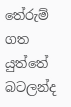තේරුම් ගත යුත්තේ බටලන්ද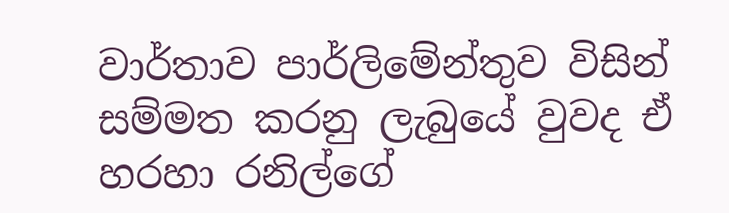වාර්තාව පාර්ලිමේන්තුව විසින් සම්මත කරනු ලැබුයේ වුවද ඒ හරහා රනිල්ගේ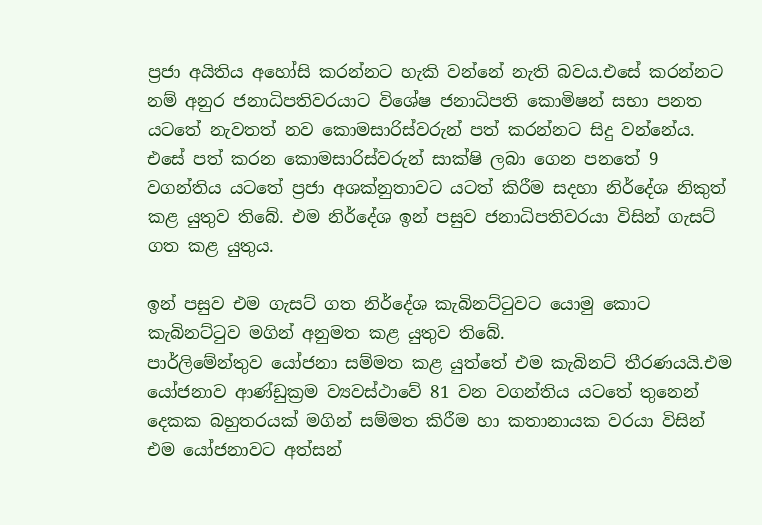ප්‍රජා අයිතිය අහෝසි කරන්නට හැකි වන්නේ නැති බවය.එසේ කරන්නට නම් අනුර ජනාධිපතිවරයාට විශේෂ ජනාධිපති කොමිෂන් සභා පනත යටතේ නැවතත් නව කොමසාරිස්වරුන් පත් කරන්නට සිදු වන්නේය. එසේ පත් කරන කොමසාරිස්වරුන් සාක්ෂි ලබා ගෙන පනතේ 9 වගන්තිය යටතේ ප්‍රජා අශක්නුතාවට යටත් කිරීම සදහා නිර්දේශ නිකුත් කළ යුතුව තිබේ. එම නිර්දේශ ඉන් පසුව ජනාධිපතිවරයා විසින් ගැසට් ගත කළ යුතුය.

ඉන් පසුව එම ගැසට් ගත නිර්දේශ කැබිනට්ටුවට යොමු කොට කැබිනට්ටුව මගින් අනුමත කළ යුතුව තිබේ.
පාර්ලිමේන්තුව යෝජනා සම්මත කළ යුත්තේ එම කැබිනට් තීරණයයි.එම යෝජනාව ආණ්ඩුක්‍රම ව්‍යවස්ථාවේ 81 වන වගන්තිය යටතේ තුනෙන් දෙකක බහුතරයක් මගින් සම්මත කිරීම හා කතානායක වරයා විසින් එම යෝජනාවට අත්සන්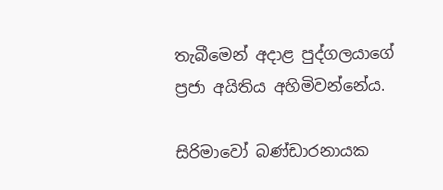තැබීමෙන් අදාළ පුද්ගලයාගේ ප්‍රජා අයිතිය අහිමිවන්නේය.

සිරිමාවෝ බණ්ඩාරනායක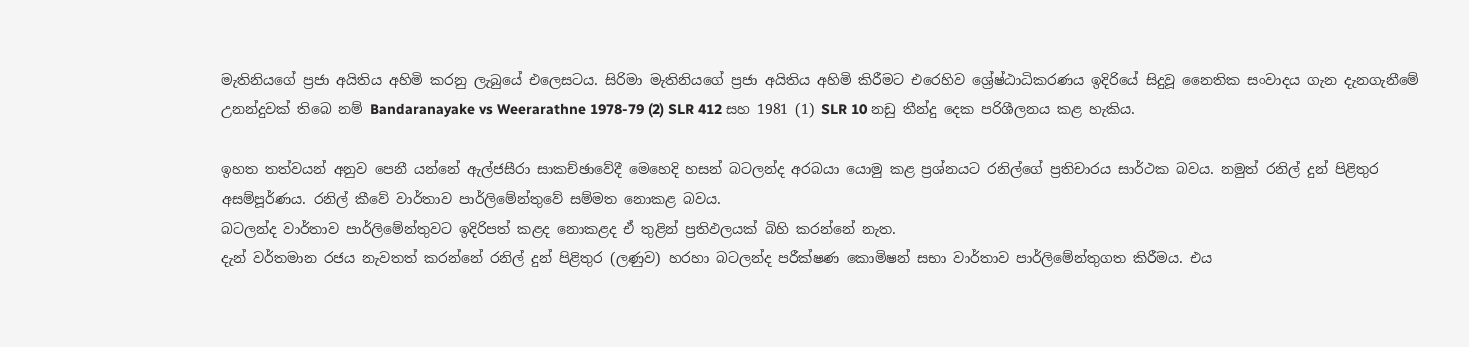මැතිනියගේ ප්‍රජා අයිතිය අහිමි කරනු ලැබුයේ එලෙසටය. සිරිමා මැතිනියගේ ප්‍රජා අයිතිය අහිමි කිරීමට එරෙහිව ශ්‍රේෂ්ඨාධිකරණය ඉදිරියේ සිදුවූ නෛතික සංවාදය ගැන දැනගැනීමේ උනන්දුවක් තිබෙ නම් Bandaranayake vs Weerarathne 1978-79 (2) SLR 412 සහ 1981 (1) SLR 10 නඩු තීන්දු දෙක පරිශීලනය කළ හැකිය.

ඉහත තත්වයන් අනුව පෙනී යන්නේ ඇල්ජසීරා සාකච්ඡාවේදී මෙහෙදි හසන් බටලන්ද අරබයා යොමු කළ ප්‍රශ්නයට රනිල්ගේ ප්‍රතිචාරය සාර්ථක බවය. නමුත් රනිල් දුන් පිළිතුර අසම්පූර්ණය. රනිල් කීවේ වාර්තාව පාර්ලිමේන්තුවේ සම්මත නොකළ බවය.
බටලන්ද වාර්තාව පාර්ලිමේන්තුවට ඉදිරිපත් කළද නොකළද ඒ තුළින් ප්‍රතිඵලයක් බිහි කරන්නේ නැත.
දැන් වර්තමාන රජය නැවතත් කරන්නේ රනිල් දුන් පිළිතුර (ලණුව) හරහා බටලන්ද පරීක්ෂණ කොමිෂන් සභා වාර්තාව පාර්ලිමේන්තුගත කිරීමය. එය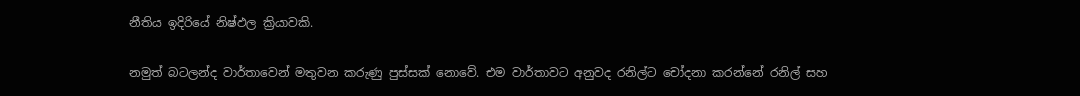නීතිය ඉදිරියේ නිෂ්ඵල ක්‍රියාවකි.

නමුත් බටලන්ද වාර්තාවෙන් මතුවන කරුණු පුස්සක් නොවේ. එම වාර්තාවට අනුවද රනිල්ට චෝදනා කරන්නේ රනිල් සහ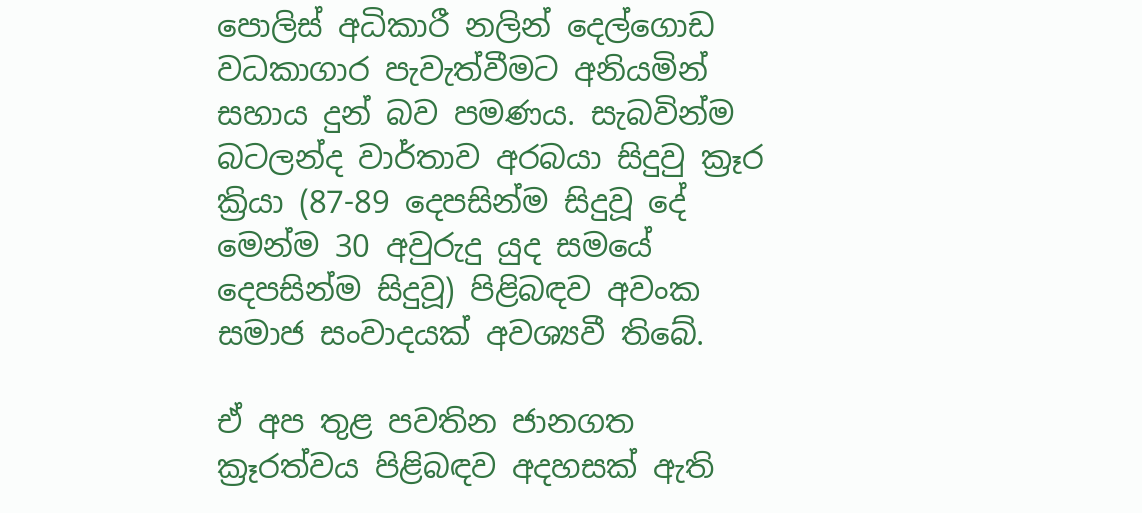පොලිස් අධිකාරී නලින් දෙල්ගොඩ වධකාගාර පැවැත්වීමට අනියමින් සහාය දුන් බව පමණය. සැබවින්ම බටලන්ද වාර්තාව අරබයා සිදුවු ක්‍රෑර ක්‍රියා (87-89 දෙපසින්ම සිදුවූ දේ මෙන්ම 30 අවුරුදු යුද සමයේ දෙපසින්ම සිදුවූ) පිළිබඳව අවංක සමාජ සංවාදයක් අවශ්‍යවී තිබේ.

ඒ අප තුළ පවතින ජානගත ක්‍රෑරත්වය පිළිබඳව අදහසක් ඇති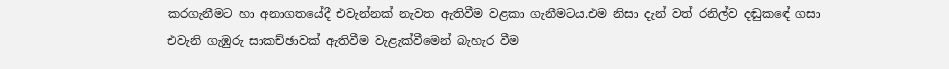කරගැනීමට හා අනාගතයේදී එවැන්නක් නැවත ඇතිවීම වළකා ගැනීමටය.එම නිසා දැන් වත් රනිල්ව දඬුකඳේ ගසා එවැනි ගැඹුරු සාකච්ඡාවක් ඇතිවීම වැළැක්වීමෙන් බැහැර වීම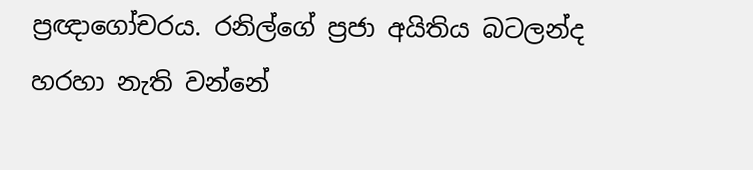ප්‍රඥාගෝචරය. රනිල්ගේ ප්‍රජා අයිතිය බටලන්ද හරහා නැති වන්නේ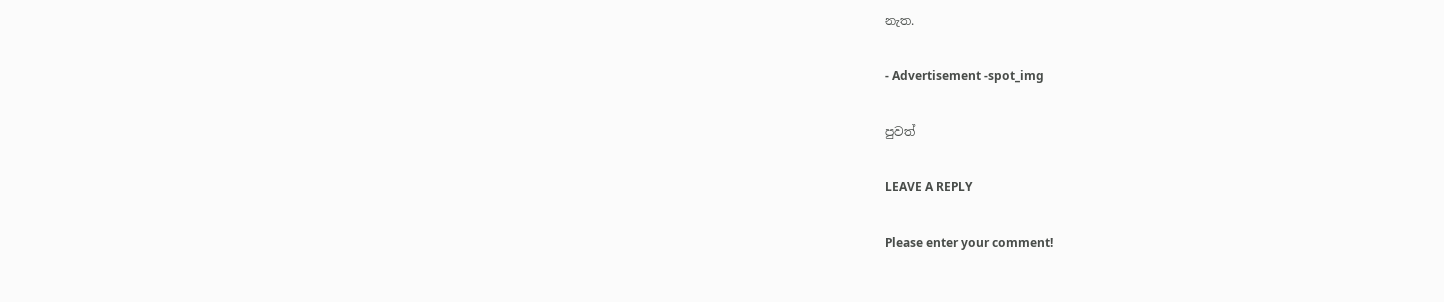නැත.

- Advertisement -spot_img

පුවත්

LEAVE A REPLY

Please enter your comment!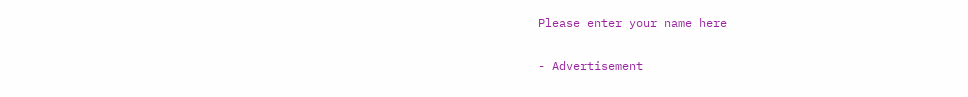Please enter your name here

- Advertisement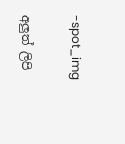-spot_img

අලුත් ලිපි